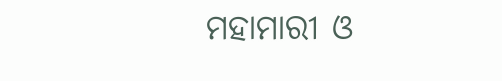ମହାମାରୀ ଓ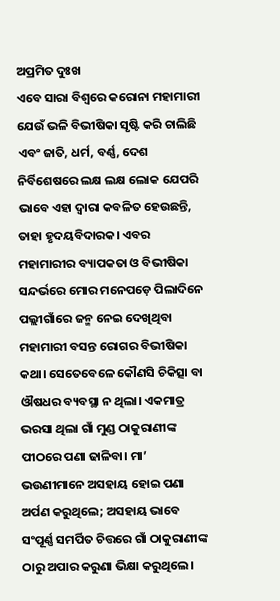ଅପ୍ରମିତ ଦୁଃଖ
ଏବେ ସାରା ବିଶ୍ୱରେ କରୋନା ମହାମାରୀ ଯେଉଁ ଭଳି ବିଭୀଷିକା ସୃଷ୍ଟି କରି ଚାଲିଛି ଏବଂ ଜାତି, ଧର୍ମ, ବର୍ଣ୍ଣ, ଦେଶ ନିର୍ବିଶେଷରେ ଲକ୍ଷ ଲକ୍ଷ ଲୋକ ଯେପରି ଭାବେ ଏହା ଦ୍ବାରା କବଳିତ ହେଉଛନ୍ତି, ତାହା ହୃଦୟବିଦାରକ। ଏବର ମହାମାରୀର ବ୍ୟାପକତା ଓ ବିଭୀଷିକା ସନ୍ଦର୍ଭରେ ମୋର ମନେପଡ଼େ ପିଲାଦିନେ ପଲ୍ଲୀଗାଁରେ ଜନ୍ମ ନେଇ ଦେଖିଥିବା ମହାମାରୀ ବସନ୍ତ ରୋଗର ବିଭୀଷିକା କଥା। ସେତେବେଳେ କୌଣସି ଚିକିତ୍ସା ବା ଔଷଧର ବ୍ୟବସ୍ଥା ନ ଥିଲା। ଏକମାତ୍ର ଭରସା ଥିଲା ଗାଁ ମୁଣ୍ଡ ଠାକୁରାଣୀଙ୍କ ପୀଠରେ ପଣା ଢାଳିବା। ମା’ ଭଉଣୀମାନେ ଅସହାୟ ହୋଇ ପଣା ଅର୍ପଣ କରୁଥିଲେ; ଅସହାୟ ଭାବେ ସଂପୂର୍ଣ୍ଣ ସମର୍ପିତ ଚିତ୍ତରେ ଗାଁ ଠାକୁରାଣୀଙ୍କ ଠାରୁ ଅପାର କରୁଣା ଭିକ୍ଷା କରୁଥିଲେ।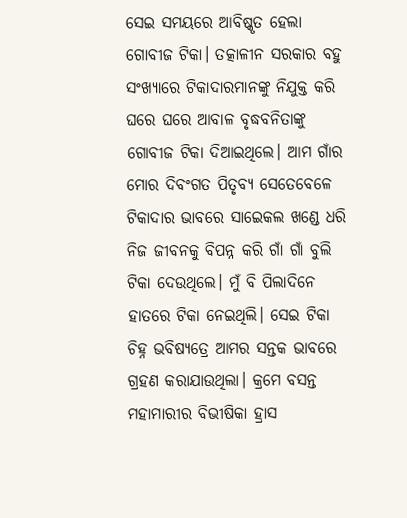ସେଇ ସମୟରେ ଆବିଷ୍କୃତ ହେଲା ଗୋବୀଜ ଟିକା। ତତ୍କାଳୀନ ସରକାର ବହୁ ସଂଖ୍ୟାରେ ଟିକାଦାରମାନଙ୍କୁ ନିଯୁକ୍ତ କରି ଘରେ ଘରେ ଆବାଳ ବୃଦ୍ଧବନିତାଙ୍କୁ ଗୋବୀଜ ଟିକା ଦିଆଇଥିଲେ। ଆମ ଗାଁର ମୋର ଦିବଂଗତ ପିତୃବ୍ୟ ସେତେବେଳେ ଟିକାଦାର ଭାବରେ ସାଇେକଲ ଖଣ୍ଡେ ଧରି ନିଜ ଜୀବନକୁ ବିପନ୍ନ କରି ଗାଁ ଗାଁ ବୁଲି ଟିକା ଦେଉଥିଲେ। ମୁଁ ବି ପିଲାଦିନେ ହାତରେ ଟିକା ନେଇଥିଲି। ସେଇ ଟିକା ଚିହ୍ନ ଭବିଷ୍ୟତ୍ରେ ଆମର ସନ୍ତକ ଭାବରେ ଗ୍ରହଣ କରାଯାଉଥିଲା। କ୍ରମେ ବସନ୍ତ ମହାମାରୀର ବିଭୀଷିକା ହ୍ରାସ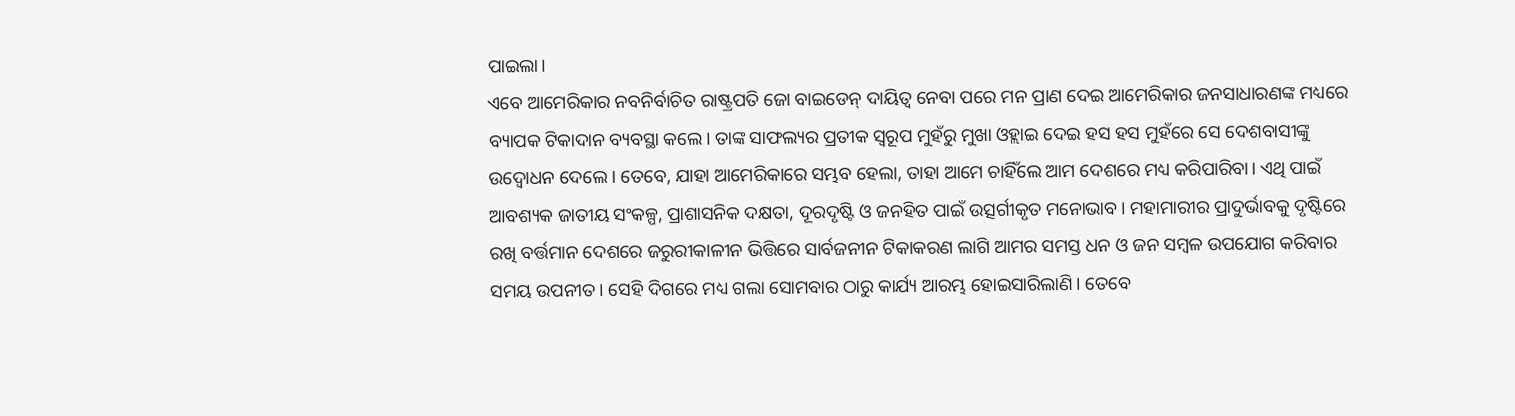ପାଇଲା।
ଏବେ ଆମେରିକାର ନବନିର୍ବାଚିତ ରାଷ୍ଟ୍ରପତି ଜୋ ବାଇଡେନ୍ ଦାୟିତ୍ବ ନେବା ପରେ ମନ ପ୍ରାଣ ଦେଇ ଆମେରିକାର ଜନସାଧାରଣଙ୍କ ମଧ୍ୟରେ ବ୍ୟାପକ ଟିକାଦାନ ବ୍ୟବସ୍ଥା କଲେ। ତାଙ୍କ ସାଫଲ୍ୟର ପ୍ରତୀକ ସ୍ବରୂପ ମୁହଁରୁ ମୁଖା ଓହ୍ଲାଇ ଦେଇ ହସ ହସ ମୁହଁରେ ସେ ଦେଶବାସୀଙ୍କୁ ଉଦ୍ବୋଧନ ଦେଲେ। ତେବେ, ଯାହା ଆମେରିକାରେ ସମ୍ଭବ ହେଲା, ତାହା ଆମେ ଚାହିଁଲେ ଆମ ଦେଶରେ ମଧ୍ୟ କରିପାରିବା। ଏଥି ପାଇଁ ଆବଶ୍ୟକ ଜାତୀୟ ସଂକଳ୍ପ, ପ୍ରାଶାସନିକ ଦକ୍ଷତା, ଦୂରଦୃଷ୍ଟି ଓ ଜନହିତ ପାଇଁ ଉତ୍ସର୍ଗୀକୃତ ମନୋଭାବ। ମହାମାରୀର ପ୍ରାଦୁର୍ଭାବକୁ ଦୃଷ୍ଟିରେ ରଖି ବର୍ତ୍ତମାନ ଦେଶରେ ଜରୁରୀକାଳୀନ ଭିତ୍ତିରେ ସାର୍ବଜନୀନ ଟିକାକରଣ ଲାଗି ଆମର ସମସ୍ତ ଧନ ଓ ଜନ ସମ୍ବଳ ଉପଯୋଗ କରିବାର ସମୟ ଉପନୀତ। ସେହି ଦିଗରେ ମଧ୍ୟ ଗଲା ସୋମବାର ଠାରୁ କାର୍ଯ୍ୟ ଆରମ୍ଭ ହୋଇସାରିଲାଣି। ତେବେ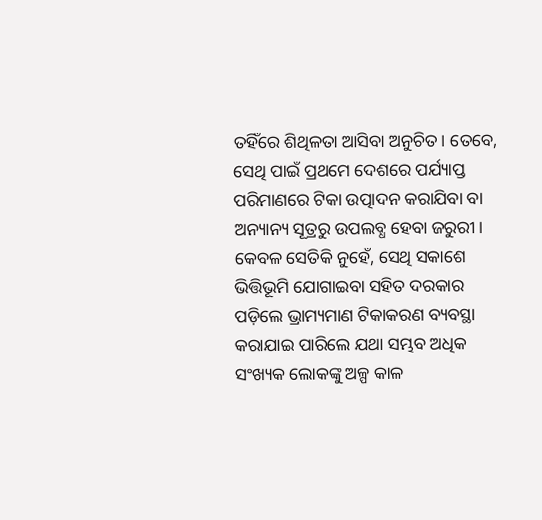ତହିଁରେ ଶିଥିଳତା ଆସିବା ଅନୁଚିତ। ତେବେ, ସେଥି ପାଇଁ ପ୍ରଥମେ ଦେଶରେ ପର୍ଯ୍ୟାପ୍ତ ପରିମାଣରେ ଟିକା ଉତ୍ପାଦନ କରାଯିବା ବା ଅନ୍ୟାନ୍ୟ ସୂତ୍ରରୁ ଉପଲବ୍ଧ ହେବା ଜରୁରୀ। କେବଳ ସେତିକି ନୁହେଁ, ସେଥି ସକାଶେ ଭିତ୍ତିଭୂମି ଯୋଗାଇବା ସହିତ ଦରକାର ପଡ଼ିଲେ ଭ୍ରାମ୍ୟମାଣ ଟିକାକରଣ ବ୍ୟବସ୍ଥା କରାଯାଇ ପାରିଲେ ଯଥା ସମ୍ଭବ ଅଧିକ ସଂଖ୍ୟକ ଲୋକଙ୍କୁ ଅଳ୍ପ କାଳ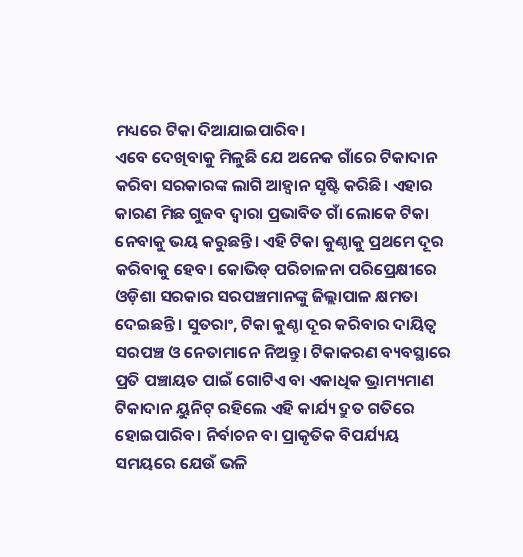ମଧ୍ୟରେ ଟିକା ଦିଆଯାଇପାରିବ।
ଏବେ ଦେଖିବାକୁ ମିଳୁଛି ଯେ ଅନେକ ଗାଁରେ ଟିକାଦାନ କରିବା ସରକାରଙ୍କ ଲାଗି ଆହ୍ବାନ ସୃଷ୍ଟି କରିଛି। ଏହାର କାରଣ ମିଛ ଗୁଜବ ଦ୍ବାରା ପ୍ରଭାବିତ ଗାଁ ଲୋକେ ଟିକା ନେବାକୁ ଭୟ କରୁଛନ୍ତି। ଏହି ଟିକା କୁଣ୍ଠାକୁ ପ୍ରଥମେ ଦୂର କରିବାକୁ ହେବ। କୋଭିଡ୍ ପରିଚାଳନା ପରିପ୍ରେକ୍ଷୀରେ ଓଡ଼ିଶା ସରକାର ସରପଞ୍ଚମାନଙ୍କୁ ଜିଲ୍ଲାପାଳ କ୍ଷମତା ଦେଇଛନ୍ତି। ସୁତରାଂ, ଟିକା କୁଣ୍ଠା ଦୂର କରିବାର ଦାୟିତ୍ବ ସରପଞ୍ଚ ଓ ନେତାମାନେ ନିଅନ୍ତୁ। ଟିକାକରଣ ବ୍ୟବସ୍ଥାରେ ପ୍ରତି ପଞ୍ଚାୟତ ପାଇଁ ଗୋଟିଏ ବା ଏକାଧିକ ଭ୍ରାମ୍ୟମାଣ ଟିକାଦାନ ୟୁନିଟ୍ ରହିଲେ ଏହି କାର୍ଯ୍ୟ ଦ୍ରୁତ ଗତିରେ ହୋଇପାରିବ। ନିର୍ବାଚନ ବା ପ୍ରାକୃତିକ ବିପର୍ଯ୍ୟୟ ସମୟରେ ଯେଉଁ ଭଳି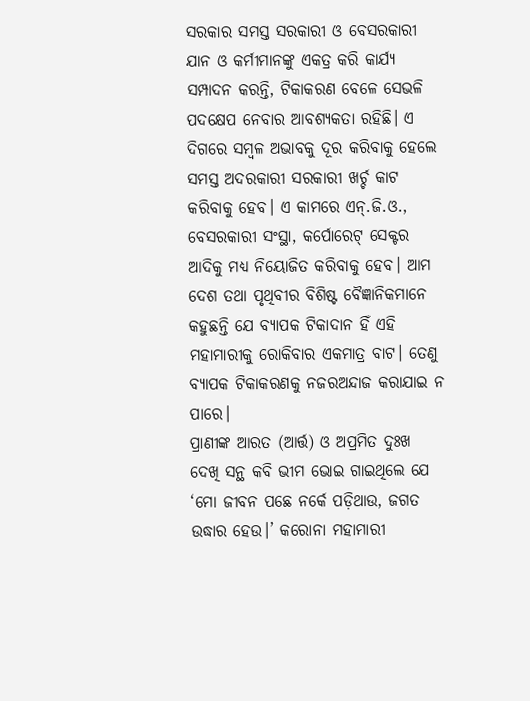ସରକାର ସମସ୍ତ ସରକାରୀ ଓ ବେସରକାରୀ ଯାନ ଓ କର୍ମୀମାନଙ୍କୁ ଏକତ୍ର କରି କାର୍ଯ୍ୟ ସମ୍ପାଦନ କରନ୍ତି, ଟିକାକରଣ ବେଳେ ସେଭଳି ପଦକ୍ଷେପ ନେବାର ଆବଶ୍ୟକତା ରହିଛି। ଏ ଦିଗରେ ସମ୍ବଳ ଅଭାବକୁ ଦୂର କରିବାକୁ ହେଲେ ସମସ୍ତ ଅଦରକାରୀ ସରକାରୀ ଖର୍ଚ୍ଚ କାଟ କରିବାକୁ ହେବ। ଏ କାମରେ ଏନ୍.ଜି.ଓ., ବେସରକାରୀ ସଂସ୍ଥା, କର୍ପୋରେଟ୍ ସେକ୍ଟର ଆଦିକୁ ମଧ୍ୟ ନିୟୋଜିତ କରିବାକୁ ହେବ। ଆମ ଦେଶ ତଥା ପୃଥିବୀର ବିଶିଷ୍ଟ ବୈଜ୍ଞାନିକମାନେ କହୁଛନ୍ତି ଯେ ବ୍ୟାପକ ଟିକାଦାନ ହିଁ ଏହି ମହାମାରୀକୁ ରୋକିବାର ଏକମାତ୍ର ବାଟ। ତେଣୁ ବ୍ୟାପକ ଟିକାକରଣକୁ ନଜରଅନ୍ଦାଜ କରାଯାଇ ନ ପାରେ।
ପ୍ରାଣୀଙ୍କ ଆରତ (ଆର୍ତ୍ତ) ଓ ଅପ୍ରମିତ ଦୁଃଖ ଦେଖି ସନ୍ଥ କବି ଭୀମ ଭୋଇ ଗାଇଥିଲେ ଯେ ‘ମୋ ଜୀବନ ପଛେ ନର୍କେ ପଡ଼ିଥାଉ, ଜଗତ ଉଦ୍ଧାର ହେଉ।’ କରୋନା ମହାମାରୀ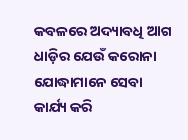କବଳରେ ଅଦ୍ୟାବଧି ଆଗ ଧାଡ଼ିର ଯେଉଁ କରୋନା ଯୋଦ୍ଧାମାନେ ସେବା କାର୍ଯ୍ୟ କରି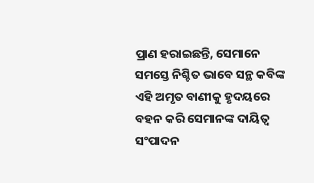ପ୍ରାଣ ହରାଇଛନ୍ତି, ସେମାନେ ସମସ୍ତେ ନିଶ୍ଚିତ ଭାବେ ସନ୍ଥ କବିଙ୍କ ଏହି ଅମୃତ ବାଣୀକୁ ହୃଦୟରେ ବହନ କରି ସେମାନଙ୍କ ଦାୟିତ୍ବ ସଂପାଦନ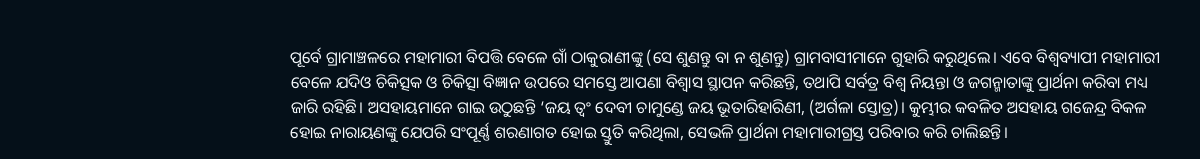ପୂର୍ବେ ଗ୍ରାମାଞ୍ଚଳରେ ମହାମାରୀ ବିପତ୍ତି ବେଳେ ଗାଁ ଠାକୁରାଣୀଙ୍କୁ (ସେ ଶୁଣନ୍ତୁ ବା ନ ଶୁଣନ୍ତୁ) ଗ୍ରାମବାସୀମାନେ ଗୁହାରି କରୁଥିଲେ। ଏବେ ବିଶ୍ୱବ୍ୟାପୀ ମହାମାରୀ ବେଳେ ଯଦିଓ ଚିକିତ୍ସକ ଓ ଚିକିତ୍ସା ବିଜ୍ଞାନ ଉପରେ ସମସ୍ତେ ଆପଣା ବିଶ୍ବାସ ସ୍ଥାପନ କରିଛନ୍ତି, ତଥାପି ସର୍ବତ୍ର ବିଶ୍ବ ନିୟନ୍ତା ଓ ଜଗନ୍ମାତାଙ୍କୁ ପ୍ରାର୍ଥନା କରିବା ମଧ୍ୟ ଜାରି ରହିଛି। ଅସହାୟମାନେ ଗାଇ ଉଠୁଛନ୍ତି ‘ଜୟ ତ୍ବଂ ଦେବୀ ଚାମୁଣ୍ଡେ ଜୟ ଭୂତାରିହାରିଣୀ, (ଅର୍ଗଳା ସ୍ତୋତ୍ର)। କୁମ୍ଭୀର କବଳିତ ଅସହାୟ ଗଜେନ୍ଦ୍ର ବିକଳ ହୋଇ ନାରାୟଣଙ୍କୁ ଯେପରି ସଂପୂର୍ଣ୍ଣ ଶରଣାଗତ ହୋଇ ସ୍ତୁତି କରିଥିଲା, ସେଭଳି ପ୍ରାର୍ଥନା ମହାମାରୀଗ୍ରସ୍ତ ପରିବାର କରି ଚାଲିଛନ୍ତି।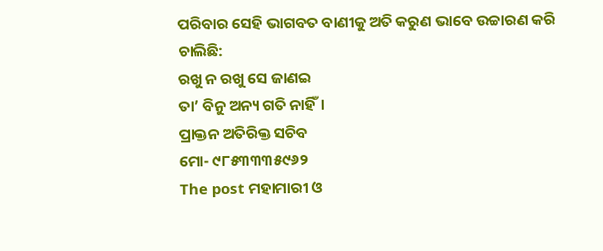ପରିବାର ସେହି ଭାଗବତ ବାଣୀକୁ ଅତି କରୁଣ ଭାବେ ଉଚ୍ଚାରଣ କରି ଚାଲିଛି:
ରଖୁ ନ ରଖୁ ସେ ଜାଣଇ
ତା’ ବିନୁ ଅନ୍ୟ ଗତି ନାହିଁ।
ପ୍ରାକ୍ତନ ଅତିରିକ୍ତ ସଚିବ
ମୋ- ୯୮୫୩୩୩୫୯୬୨
The post ମହାମାରୀ ଓ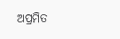ଅପ୍ରମିତ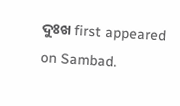ଦୁଃଖ first appeared on Sambad.